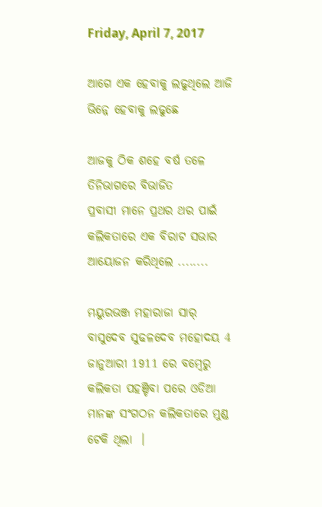Friday, April 7, 2017

ଆଗେ ଏକ ହେବାକୁ ଲଢୁଥିଲେ ଆଜି ଭିନ୍ନେ ହେବାକୁ ଲଢୁଛେ

ଆଜକୁ ଠିକ ଶହେ ବର୍ଷ ତଳେ
ତିନିଭାଗରେ ବିଭାଜିତ
ପ୍ରବାସୀ ମାନେ ପ୍ରଥର ଥର ପାଇଁ କଲିକତାରେ ଏକ ବିରାଟ ସଭାର ଆୟୋଜନ କରିଥିଲେ ........

ମୟୁରଭଞ୍ଜ ମହାରାଜା ସାର୍ ବାସୁଦେବ ସୁଢଳଦେବ ମହୋଦୟ 4 ଜାନୁଆରୀ 1911 ରେ ବମ୍ବେରୁ କଲିକତା ପହଞ୍ଚିବା ପରେ ଓଡିଆ ମାନଙ୍କ ସଂଗଠନ କଲିକତାରେ ମୁଣ୍ଡ ଟେକି ଥିଲା  ।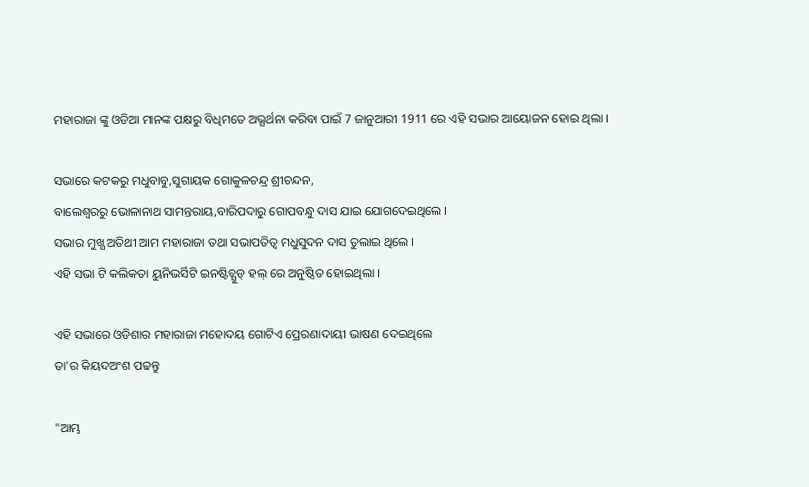ମହାରାଜା ଙ୍କୁ ଓଡିଆ ମାନଙ୍କ ପକ୍ଷରୁ ବିଧିମତେ ଅଭ୍ଯର୍ଥନା କରିବା ପାଇଁ 7 ଜାନୁଆରୀ 1911 ରେ ଏହି ସଭାର ଆୟୋଜନ ହୋଇ ଥିଲା ।

ସଭାରେ କଟକରୁ ମଧୁବାବୁ,ସୁଗାୟକ ଗୋକୁଳଚନ୍ଦ୍ର ଶ୍ରୀଚନ୍ଦନ,
ବାଲେଶ୍ବରରୁ ଭୋଳାନାଥ ସାମନ୍ତରାୟ,ବାରିପଦାରୁ ଗୋପବନ୍ଧୁ ଦାସ ଯାଇ ଯୋଗଦେଇଥିଲେ ।
ସଭାର ମୁଖ୍ଯ ଅତିଥୀ ଆମ ମହାରାଜା ତଥା ସଭାପତିତ୍ବ ମଧୁସୁଦନ ଦାସ ତୁଲାଇ ଥିଲେ ।
ଏହି ସଭା ଟି କଲିକତା ୟୁନିଭର୍ସିଟି ଇନଷ୍ଟିଚ୍ଯୁଡ୍ ହଲ୍ ରେ ଅନୁଷ୍ଠିତ ହୋଇଥିଲା ।

ଏହି ସଭାରେ ଓଡିଶାର ମହାରାଜା ମହୋଦୟ ଗୋଟିଏ ପ୍ରେରଣାଦାୟୀ ଭାଷଣ ଦେଇଥିଲେ
ତା'ର କିୟଦଅଂଶ ପଢନ୍ତୁ

"ଆମ୍ଭ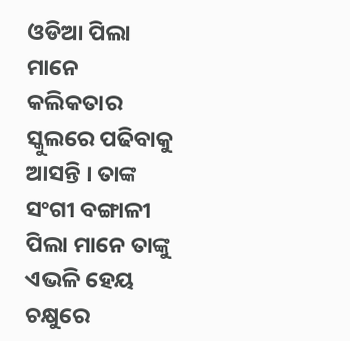ଓଡିଆ ପିଲା ମାନେ କଲିକତାର ସ୍କୁଲରେ ପଢିବାକୁ ଆସନ୍ତି । ତାଙ୍କ ସଂଗୀ ବଙ୍ଗାଳୀ ପିଲା ମାନେ ତାଙ୍କୁ ଏଭଳି ହେୟ ଚକ୍ଷୁରେ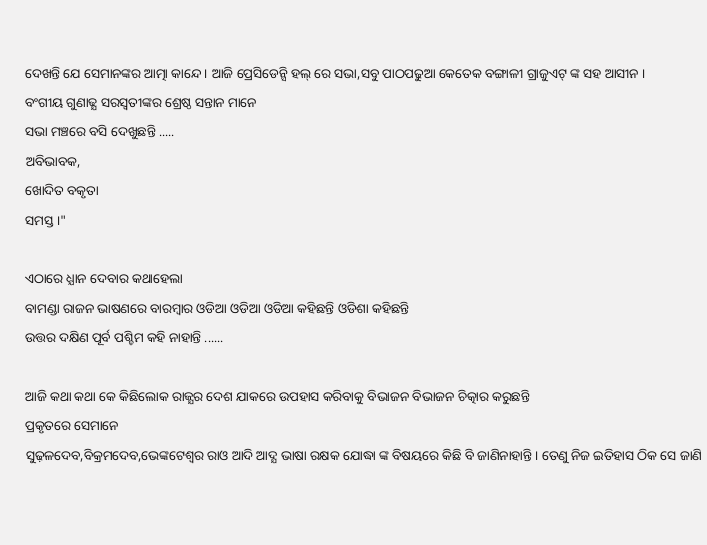ଦେଖନ୍ତି ଯେ ସେମାନଙ୍କର ଆତ୍ମା କାନ୍ଦେ । ଆଜି ପ୍ରେସିଡେନ୍ସି ହଲ୍ ରେ ସଭା,ସବୁ ପାଠପଢୁଆ କେତେକ ବଙ୍ଗାଳୀ ଗ୍ରାଜୁଏଟ୍ ଙ୍କ ସହ ଆସୀନ ।
ବଂଗୀୟ ଗୁଣାଢ୍ଯ ସରସ୍ବତୀଙ୍କର ଶ୍ରେଷ୍ଠ ସନ୍ତାନ ମାନେ
ସଭା ମଞ୍ଚରେ ବସି ଦେଖୁଛନ୍ତି .....
ଅବିଭାବକ,
ଖୋଦିତ ବକୃତା
ସମସ୍ତ ।"

ଏଠାରେ ଧ୍ଯାନ ଦେବାର କଥାହେଲା
ବାମଣ୍ଡା ରାଜନ ଭାଷଣରେ ବାରମ୍ବାର ଓଡିଆ ଓଡିଆ ଓଡିଆ କହିଛନ୍ତି ଓଡିଶା କହିଛନ୍ତି
ଉତ୍ତର ଦକ୍ଷିଣ ପୂର୍ବ ପଶ୍ଚିମ କହି ନାହାନ୍ତି ......

ଆଜି କଥା କଥା କେ କିଛିଲୋକ ରାଜ୍ଯର ଦେଶ ଯାକରେ ଉପହାସ କରିବାକୁ ବିଭାଜନ ବିଭାଜନ ଚିତ୍କାର କରୁଛନ୍ତି
ପ୍ରକୃତରେ ସେମାନେ
ସୁଢ଼ଳଦେବ,ବିକ୍ରମଦେବ,ଭେଙ୍କଟେଶ୍ବର ରାଓ ଆଦି ଆଦ୍ଯ ଭାଷା ରକ୍ଷକ ଯୋଦ୍ଧା ଙ୍କ ବିଷୟରେ କିଛି ବି ଜାଣିନାହାନ୍ତି । ତେଣୁ ନିଜ ଇତିହାସ ଠିକ ସେ ଜାଣି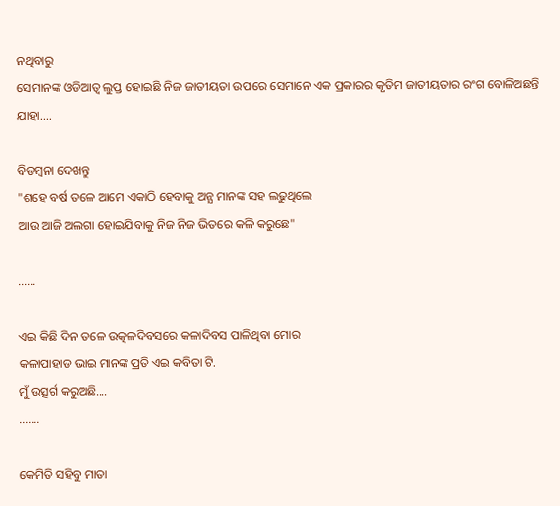ନଥିବାରୁ
ସେମାନଙ୍କ ଓଡିଆତ୍ବ ଲୁପ୍ତ ହୋଇଛି ନିଜ ଜାତୀୟତା ଉପରେ ସେମାନେ ଏକ ପ୍ରକାରର କୃତିମ ଜାତୀୟତାର ରଂଗ ବୋଳିଅଛନ୍ତି ଯାହା....

ବିଡମ୍ବନା ଦେଖନ୍ତୁ
"ଶହେ ବର୍ଷ ତଳେ ଆମେ ଏକାଠି ହେବାକୁ ଅନ୍ଯ ମାନଙ୍କ ସହ ଲଢୁଥିଲେ
ଆଉ ଆଜି ଅଲଗା ହୋଇଯିବାକୁ ନିଜ ନିଜ ଭିତରେ କଳି କରୁଛେ"

......

ଏଇ କିଛି ଦିନ ତଳେ ଉତ୍କଳଦିବସରେ କଳାଦିବସ ପାଳିଥିବା ମୋର
କଳାପାହାଡ ଭାଇ ମାନଙ୍କ ପ୍ରତି ଏଇ କବିତା ଟି.
ମୁଁ ଉତ୍ସର୍ଗ କରୁଅଛି....
.......

କେମିତି ସହିବୁ ମାତା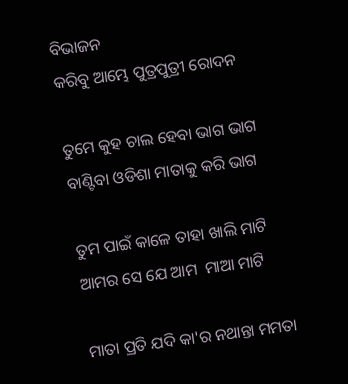ବିଭାଜନ
କରିବୁ ଆମ୍ଭେ ପୁତ୍ରପୁତ୍ରୀ ରୋଦନ

ତୁମେ କୁହ ଚାଲ ହେବା ଭାଗ ଭାଗ
ବାଣ୍ଟିବା ଓଡିଶା ମାତାକୁ କରି ଭାଗ

ତୁମ ପାଇଁ କାଳେ ତାହା ଖାଲି ମାଟି
ଆମର ସେ ଯେ ଆମ  ମାଆ ମାଟି

ମାତା ପ୍ରତି ଯଦି କା'ର ନଥାନ୍ତା ମମତା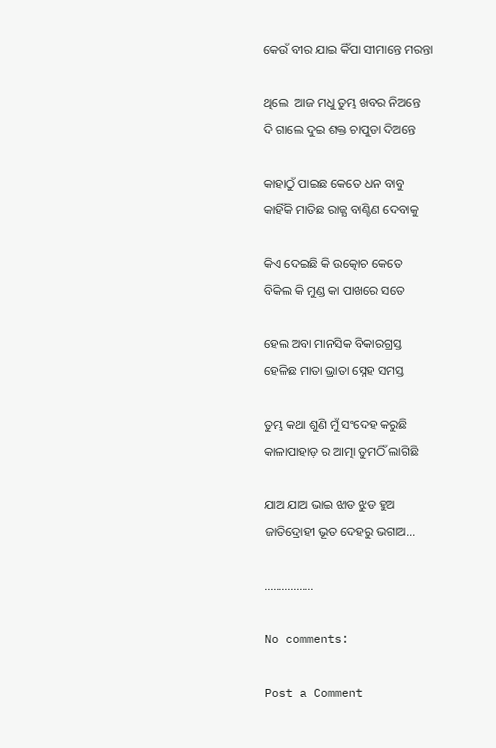କେଉଁ ବୀର ଯାଇ କିଁପା ସୀମାନ୍ତେ ମରନ୍ତା

ଥିଲେ  ଆଜ ମଧୁ ତୁମ୍ଭ ଖବର ନିଅନ୍ତେ
ଦି ଗାଲେ ଦୁଇ ଶକ୍ତ ଚାପୁଡା ଦିଅନ୍ତେ

କାହାଠୁଁ ପାଇଛ କେତେ ଧନ ବାବୁ
କାହିଁକି ମାତିଛ ରାଜ୍ଯ ବାଣ୍ଟିଣ ଦେବାକୁ

କିଏ ଦେଇଛି କି ଉତ୍କୋଚ କେତେ
ବିକିଲ କି ମୁଣ୍ଡ କା ପାଖରେ ସତେ

ହେଲ ଅବା ମାନସିକ ବିକାରଗ୍ରସ୍ତ
ହେଳିଛ ମାତା ଭ୍ରାତା ସ୍ନେହ ସମସ୍ତ

ତୁମ୍ଭ କଥା ଶୁଣି ମୁଁ ସଂଦେହ କରୁଛି
କାଳାପାହାଡ଼ ର ଆତ୍ମା ତୁମଠିଁ ଲାଗିଛି

ଯାଅ ଯାଅ ଭାଇ ଝାଡ ଝୁଡ ହୁଅ
ଜାତିଦ୍ରୋହୀ ଭୂତ ଦେହରୁ ଭଗାଅ...

.................

No comments:

Post a Comment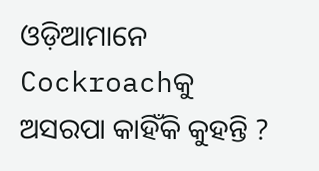ଓଡ଼ିଆମାନେ Cockroachକୁ ଅସରପା କାହିଁକି କୁହନ୍ତି ?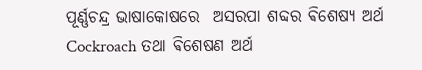ପୂର୍ଣ୍ଣଚନ୍ଦ୍ର ଭାଷାକୋଷରେ  ଅସରପା ଶବ୍ଦର ଵିଶେଷ୍ୟ ଅର୍ଥ Cockroach ତଥା ଵିଶେଷଣ ଅର୍ଥ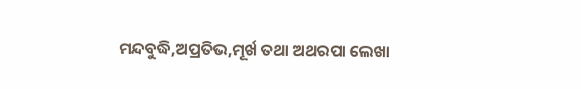ମନ୍ଦବୁଦ୍ଧି,ଅପ୍ରତିଭ,ମୂର୍ଖ ତଥା ଅଥରପା ଲେଖା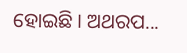ହୋଇଛି । ଅଥରପ...